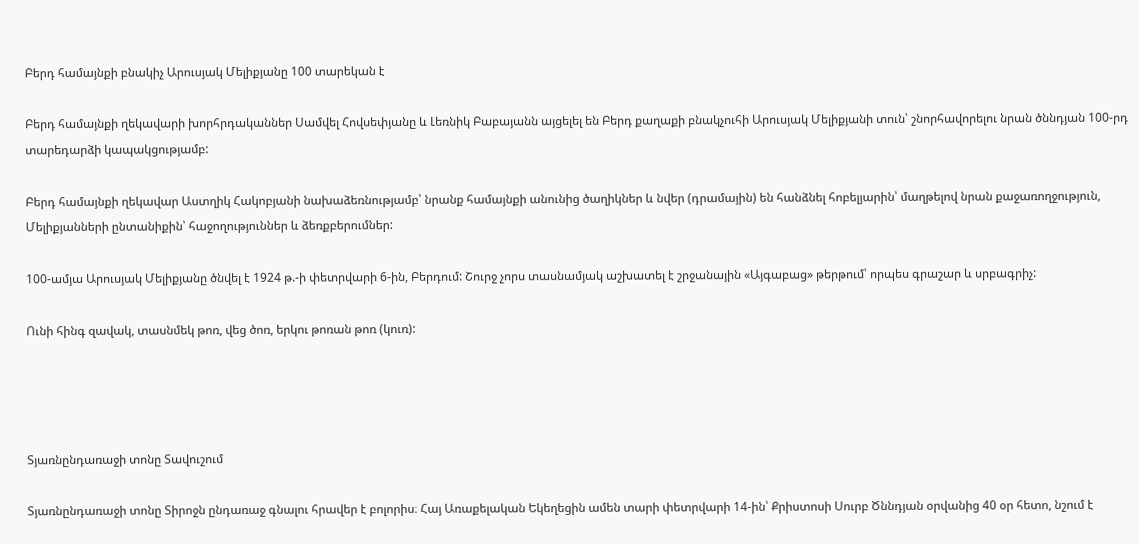Բերդ համայնքի բնակիչ Արուսյակ Մելիքյանը 100 տարեկան է

Բերդ համայնքի ղեկավարի խորհրդականներ Սամվել Հովսեփյանը և Լեռնիկ Բաբայանն այցելել են Բերդ քաղաքի բնակչուհի Արուսյակ Մելիքյանի տուն՝ շնորհավորելու նրան ծննդյան 100-րդ տարեդարձի կապակցությամբ:

Բերդ համայնքի ղեկավար Աստղիկ Հակոբյանի նախաձեռնությամբ՝ նրանք համայնքի անունից ծաղիկներ և նվեր (դրամային) են հանձնել հոբելյարին՝ մաղթելով նրան քաջառողջություն, Մելիքյանների ընտանիքին՝ հաջողություններ և ձեռքբերումներ:

100-ամյա Արուսյակ Մելիքյանը ծնվել է 1924 թ.-ի փետրվարի 6-ին, Բերդում: Շուրջ չորս տասնամյակ աշխատել է շրջանային «Այգաբաց» թերթում՝ որպես գրաշար և սրբագրիչ:

Ունի հինգ զավակ, տասնմեկ թոռ, վեց ծոռ, երկու թոռան թոռ (կուռ):




Տյառնընդառաջի տոնը Տավուշում

Տյառնընդառաջի տոնը Տիրոջն ընդառաջ գնալու հրավեր է բոլորիս։ Հայ Առաքելական Եկեղեցին ամեն տարի փետրվարի 14-ին՝ Քրիստոսի Սուրբ Ծննդյան օրվանից 40 օր հետո, նշում է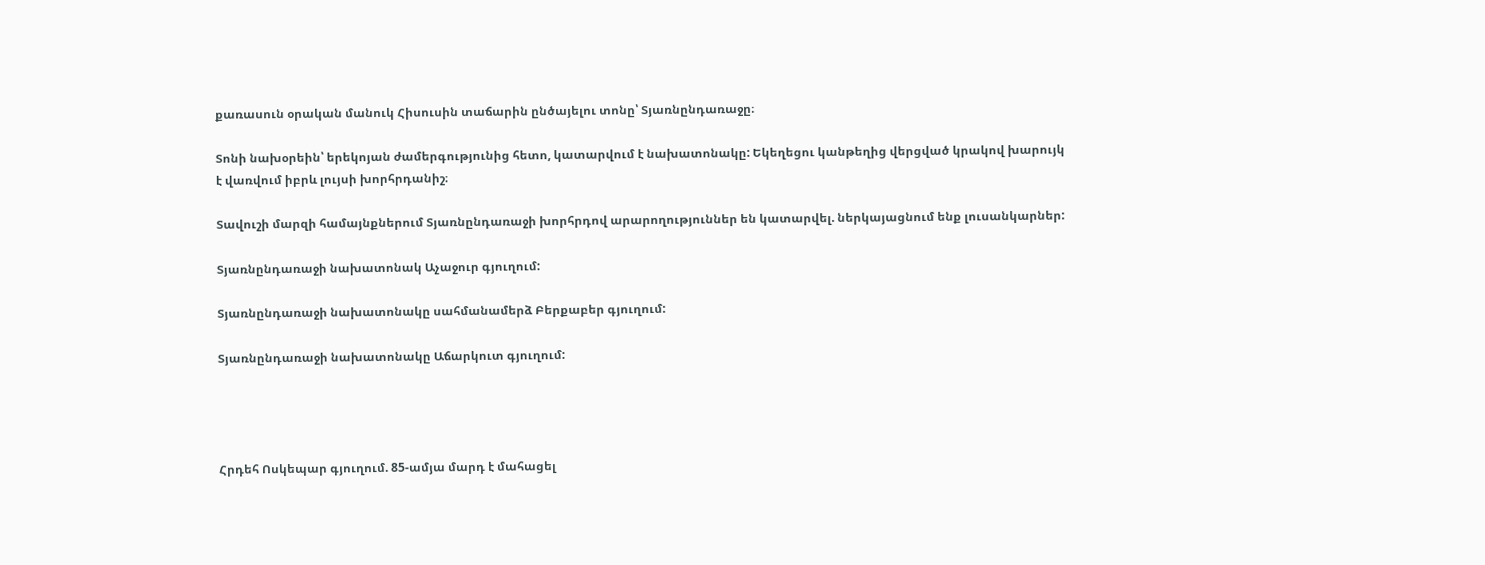քառասուն օրական մանուկ Հիսուսին տաճարին ընծայելու տոնը՝ Տյառնընդառաջը։

Տոնի նախօրեին՝ երեկոյան ժամերգությունից հետո, կատարվում է նախատոնակը: Եկեղեցու կանթեղից վերցված կրակով խարույկ է վառվում իբրև լույսի խորհրդանիշ։

Տավուշի մարզի համայնքներում Տյառնընդառաջի խորհրդով արարողություններ են կատարվել. ներկայացնում ենք լուսանկարներ:

Տյառնընդառաջի նախատոնակ Աչաջուր գյուղում:

Տյառնընդառաջի նախատոնակը սահմանամերձ Բերքաբեր գյուղում:

Տյառնընդառաջի նախատոնակը Աճարկուտ գյուղում:




Հրդեհ Ոսկեպար գյուղում. 85-ամյա մարդ է մահացել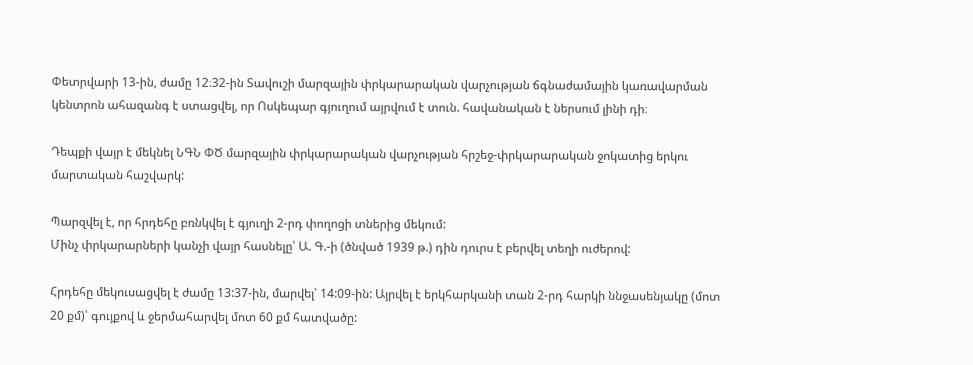Փետրվարի 13-ին, ժամը 12։32-ին Տավուշի մարզային փրկարարական վարչության ճգնաժամային կառավարման կենտրոն ահազանգ է ստացվել, որ Ոսկեպար գյուղում այրվում է տուն. հավանական է ներսում լինի դի։

Դեպքի վայր է մեկնել ՆԳՆ ՓԾ մարզային փրկարարական վարչության հրշեջ-փրկարարական ջոկատից երկու մարտական հաշվարկ:

Պարզվել է, որ հրդեհը բռնկվել է գյուղի 2-րդ փողոցի տներից մեկում:
Մինչ փրկարարների կանչի վայր հասնելը՝ Ա. Գ.-ի (ծնված 1939 թ.) դին դուրս է բերվել տեղի ուժերով:

Հրդեհը մեկուսացվել է ժամը 13:37-ին, մարվել՝ 14:09-ին: Այրվել է երկհարկանի տան 2-րդ հարկի ննջասենյակը (մոտ 20 քմ)՝ գույքով և ջերմահարվել մոտ 60 քմ հատվածը: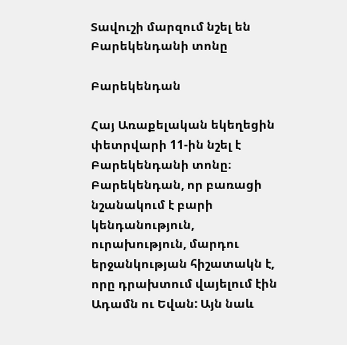Տավուշի մարզում նշել են Բարեկենդանի տոնը

Բարեկենդան

Հայ Առաքելական եկեղեցին փետրվարի 11-ին նշել է Բարեկենդանի տոնը։ Բարեկենդան, որ բառացի նշանակում է բարի կենդանություն, ուրախություն, մարդու երջանկության հիշատակն է, որը դրախտում վայելում էին Ադամն ու Եվան: Այն նաև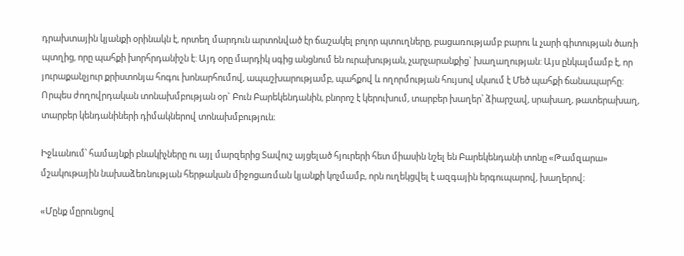դրախտային կյանքի օրինակն է, որտեղ մարդուն արտոնված էր ճաշակել բոլոր պտուղները, բացառությամբ բարու և չարի գիտության ծառի պտղից, որը պահքի խորհրդանիշն է: Այդ օրը մարդիկ սգից անցնում են ուրախության, չարչարանքից` խաղաղության: Այս ընկալմամբ է, որ յուրաքանչյուր քրիստոնյա հոգու խոնարհումով, ապաշխարությամբ, պահքով և ողորմության հույսով սկսում է Մեծ պահքի ճանապարհը: Որպես ժողովրդական տոնախմբության օր` Բուն Բարեկենդանին, բնորոշ է կերուխում, տարբեր խաղեր՝ ձիարշավ, սրախաղ, թատերախաղ, տարբեր կենդանիների դիմակներով տոնախմբություն։

Իջևանում՝ համայնքի բնակիչները ու այլ մարզերից Տավուշ այցելած հյուրերի հետ միասին նշել են Բարեկենդանի տոնը «Թամզարա» մշակութային նախաձեռնության հերթական միջոցառման կյանքի կոչմամբ, որն ուղեկցվել է ազգային երգուպարով, խաղերով։

«Մընք մըրունցով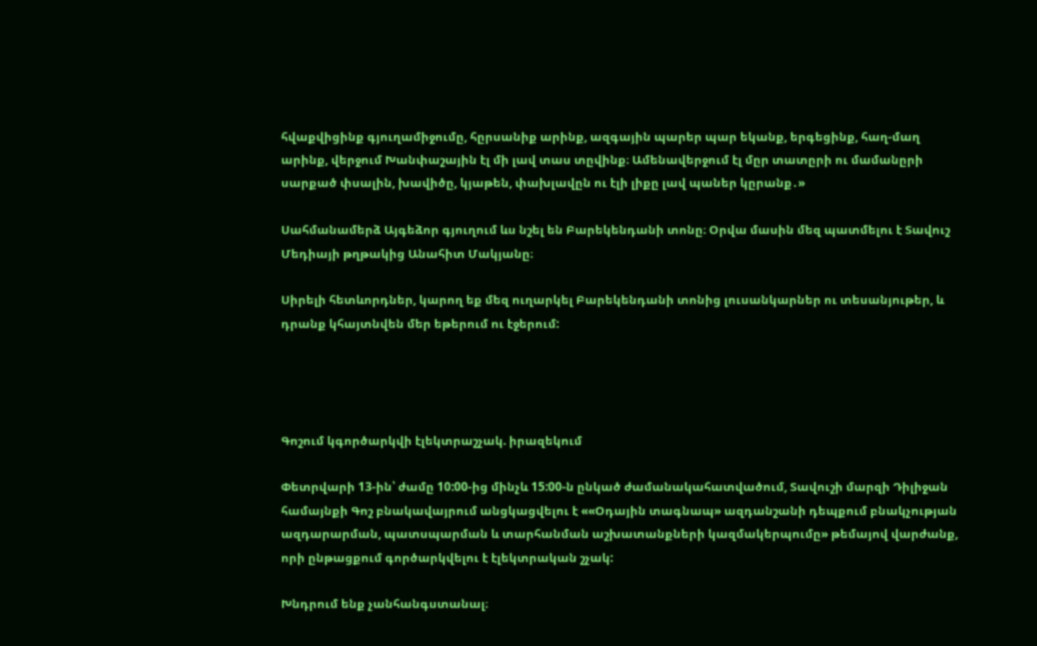հվաքվիցինք գյուղամիջումը, հըրսանիք արինք, ազգային պարեր պար եկանք, երգեցինք, հաղ-մաղ արինք, վերջում Խանփաշային էլ մի լավ տաս տըվինք։ Ամենավերջում էլ մըր տատըրի ու մամանըրի սարքած փսալին, խավիծը, կյաթեն, փախլավըն ու էլի լիքը լավ պաներ կըրանք․»

Սահմանամերձ Այգեձոր գյուղում ևս նշել են Բարեկենդանի տոնը։ Օրվա մասին մեզ պատմելու է Տավուշ Մեդիայի թղթակից Անահիտ Մակյանը։

Սիրելի հետևորդներ, կարող եք մեզ ուղարկել Բարեկենդանի տոնից լուսանկարներ ու տեսանյութեր, և դրանք կհայտնվեն մեր եթերում ու էջերում:




Գոշում կգործարկվի էլեկտրաշչակ. իրազեկում

Փետրվարի 13-ին՝ ժամը 10:00-ից մինչև 15:00-ն ընկած ժամանակահատվածում, Տավուշի մարզի Դիլիջան համայնքի Գոշ բնակավայրում անցկացվելու է ««Օդային տագնապ» ազդանշանի դեպքում բնակչության ազդարարման, պատսպարման և տարհանման աշխատանքների կազմակերպումը» թեմայով վարժանք, որի ընթացքում գործարկվելու է էլեկտրական շչակ:

Խնդրում ենք չանհանգստանալ։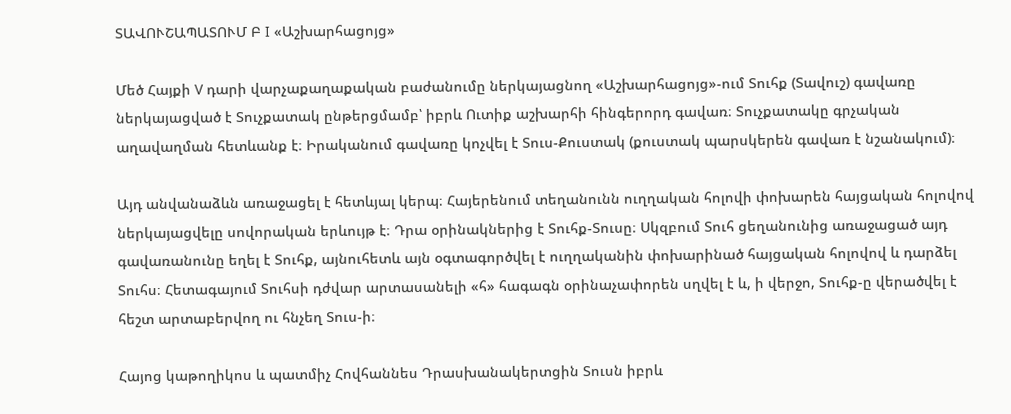ՏԱՎՈՒՇԱՊԱՏՈՒՄ Բ I «Աշխարհացոյց»

Մեծ Հայքի V դարի վարչաքաղաքական բաժանումը ներկայացնող «Աշխարհացոյց»-ում Տուհք (Տավուշ) գավառը ներկայացված է Տուչքատակ ընթերցմամբ՝ իբրև Ուտիք աշխարհի հինգերորդ գավառ։ Տուչքատակը գրչական աղավաղման հետևանք է։ Իրականում գավառը կոչվել է Տուս-Քուստակ (քուստակ պարսկերեն գավառ է նշանակում)։

Այդ անվանաձևն առաջացել է հետևյալ կերպ։ Հայերենում տեղանունն ուղղական հոլովի փոխարեն հայցական հոլովով ներկայացվելը սովորական երևույթ է։ Դրա օրինակներից է Տուհք-Տուսը։ Սկզբում Տուհ ցեղանունից առաջացած այդ գավառանունը եղել է Տուհք, այնուհետև այն օգտագործվել է ուղղականին փոխարինած հայցական հոլովով և դարձել Տուհս։ Հետագայում Տուհսի դժվար արտասանելի «հ» հագագն օրինաչափորեն սղվել է և, ի վերջո, Տուհք-ը վերածվել է հեշտ արտաբերվող ու հնչեղ Տուս-ի։

Հայոց կաթողիկոս և պատմիչ Հովհաննես Դրասխանակերտցին Տուսն իբրև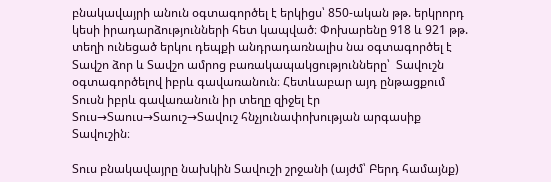բնակավայրի անուն օգտագործել է երկիցս՝ 850-ական թթ. երկրորդ կեսի իրադարձությունների հետ կապված։ Փոխարենը 918 և 921 թթ. տեղի ունեցած երկու դեպքի անդրադառնալիս նա օգտագործել է Տավշո ձոր և Տավշո ամրոց բառակապակցությունները՝  Տավուշն օգտագործելով իբրև գավառանուն։ Հետևաբար այդ ընթացքում Տուսն իբրև գավառանուն իր տեղը զիջել էր Տուս→Տաուս→Տաուշ→Տավուշ հնչյունափոխության արգասիք Տավուշին։

Տուս բնակավայրը նախկին Տավուշի շրջանի (այժմ՝ Բերդ համայնք)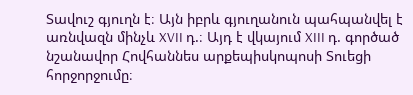Տավուշ գյուղն է։ Այն իբրև գյուղանուն պահպանվել է առնվազն մինչև XVII դ.։ Այդ է վկայում XIII դ. գործած նշանավոր Հովհաննես արքեպիսկոպոսի Տուեցի հորջորջումը։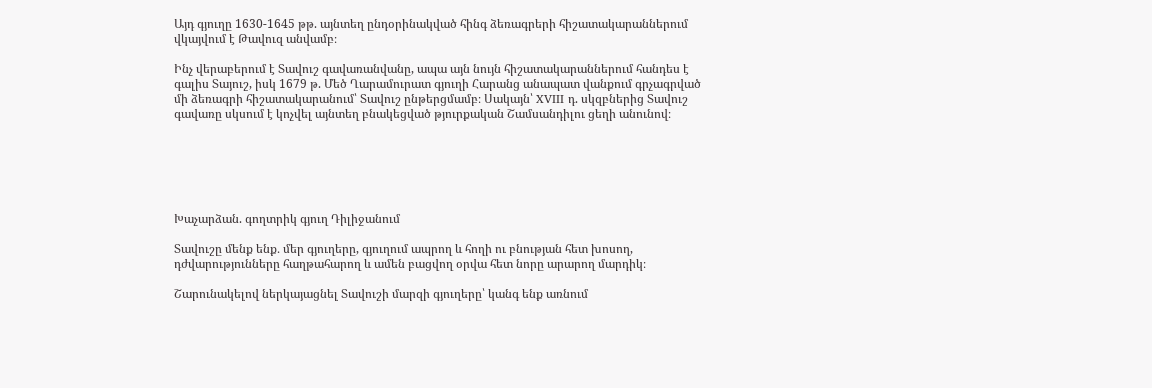Այդ գյուղը 1630-1645 թթ. այնտեղ ընդօրինակված հինգ ձեռագրերի հիշատակարաններում վկայվում է Թավուզ անվամբ։

Ինչ վերաբերում է Տավուշ գավառանվանը, ապա այն նույն հիշատակարաններում հանդես է գալիս Տայուշ, իսկ 1679 թ. Մեծ Ղարամուրատ գյուղի Հարանց անապատ վանքում գրչագրված մի ձեռագրի հիշատակարանում՝ Տավուշ ընթերցմամբ։ Սակայն՝ XVIII դ. սկզբներից Տավուշ գավառը սկսում է կոչվել այնտեղ բնակեցված թյուրքական Շամսանդիլու ցեղի անունով։






Խաչարձան. գողտրիկ գյուղ Դիլիջանում

Տավուշը մենք ենք․ մեր գյուղերը, գյուղում ապրող և հողի ու բնության հետ խոսող, դժվարությունները հաղթահարող և ամեն բացվող օրվա հետ նորը արարող մարդիկ։

Շարունակելով ներկայացնել Տավուշի մարզի գյուղերը՝ կանգ ենք առնում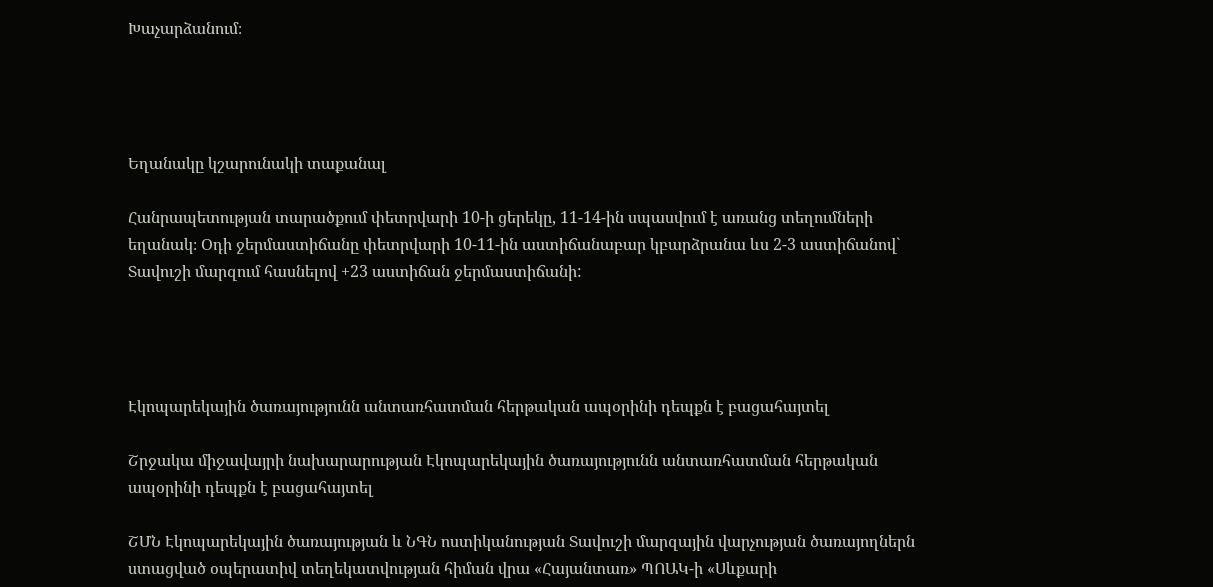Խաչարձանում։




Եղանակը կշարունակի տաքանալ

Հանրապետության տարածքում փետրվարի 10-ի ցերեկը, 11-14-ին սպասվում է առանց տեղումների եղանակ։ Օդի ջերմաստիճանը փետրվարի 10-11-ին աստիճանաբար կբարձրանա ևս 2-3 աստիճանով` Տավուշի մարզում հասնելով +23 աստիճան ջերմաստիճանի:




Էկոպարեկային ծառայությունն անտառհատման հերթական ապօրինի դեպքն է բացահայտել

Շրջակա միջավայրի նախարարության Էկոպարեկային ծառայությունն անտառհատման հերթական ապօրինի դեպքն է բացահայտել

ՇՄՆ Էկոպարեկային ծառայության և ՆԳՆ ոստիկանության Տավուշի մարզային վարչության ծառայողներն ստացված օպերատիվ տեղեկատվության հիման վրա «Հայանտառ» ՊՈԱԿ-ի «Սևքարի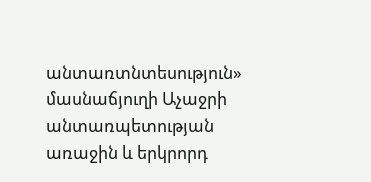անտառտնտեսություն» մասնաճյուղի Աչաջրի անտառպետության առաջին և երկրորդ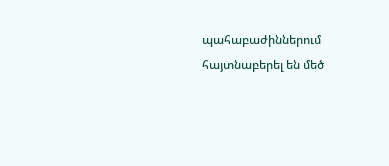պահաբաժիններում հայտնաբերել են մեծ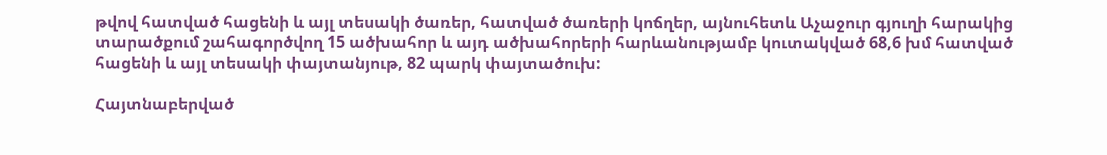թվով հատված հացենի և այլ տեսակի ծառեր, հատված ծառերի կոճղեր, այնուհետև Աչաջուր գյուղի հարակից տարածքում շահագործվող 15 ածխահոր և այդ ածխահորերի հարևանությամբ կուտակված 68,6 խմ հատված հացենի և այլ տեսակի փայտանյութ, 82 պարկ փայտածուխ:

Հայտնաբերված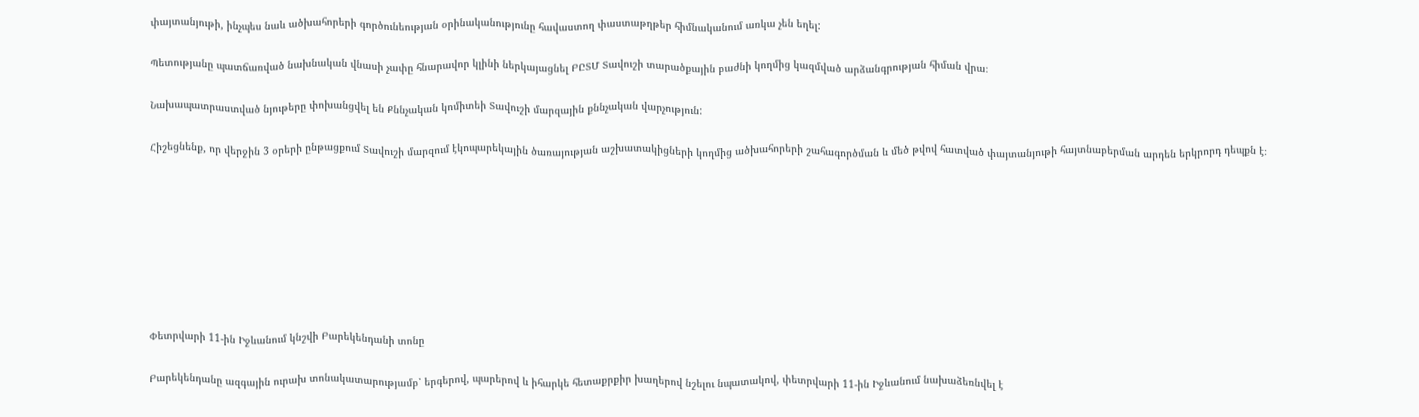փայտանյութի, ինչպես նաև ածխահորերի գործունեության օրինականությունը հավաստող փաստաթղթեր հիմնականում առկա չեն եղել:

Պետությանը պատճառված նախնական վնասի չափը հնարավոր կլինի ներկայացնել ԲԸՏՄ Տավուշի տարածքային բաժնի կողմից կազմված արձանգրության հիման վրա։

Նախապատրաստված նյութերը փոխանցվել են Քննչական կոմիտեի Տավուշի մարզային քննչական վարչություն:

Հիշեցնենք, որ վերջին 3 օրերի ընթացքում Տավուշի մարզում էկոպարեկային ծառայության աշխատակիցների կողմից ածխահորերի շահագործման և մեծ թվով հատված փայտանյութի հայտնաբերման արդեն երկրորդ դեպքն է։








Փետրվարի 11-ին Իջևանում կնշվի Բարեկենդանի տոնը

Բարեկենդանը ազգային ուրախ տոնակատարությամբ՝ երգերով, պարերով և իհարկե հետաքրքիր խաղերով նշելու նպատակով, փետրվարի 11-ին Իջևանում նախաձեռնվել է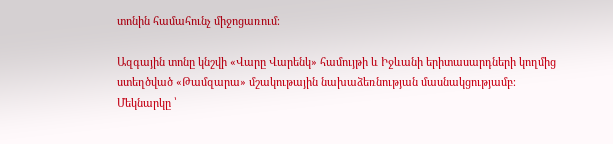տոնին համահունչ միջոցառում։

Ազգային տոնը կնշվի «Վարը Վարենկ» համույթի և Իջևանի երիտասարդների կողմից ստեղծված «Թամզարա» մշակութային նախաձեռնության մասնակցությամբ։
Մեկնարկը ՝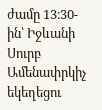ժամը 13։30-ին՝ Իջևանի Սուրբ Ամենափրկիչ եկեղեցու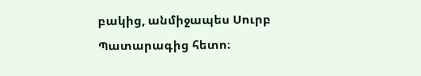բակից, անմիջապես Սուրբ Պատարագից հետո։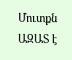Մուտքն ԱԶԱՏ է